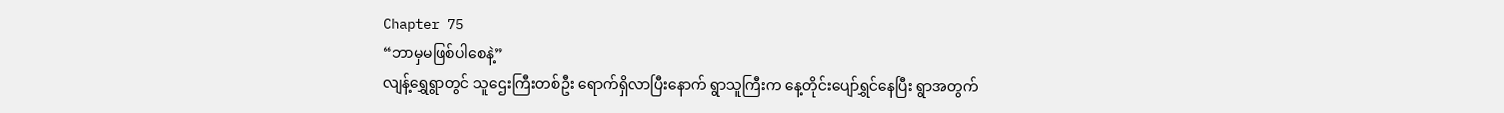Chapter 75
“ဘာမှမဖြစ်ပါစေနဲ့”
လျန့်ရွှေရွာတွင် သူဌေးကြီးတစ်ဦး ရောက်ရှိလာပြီးနောက် ရွာသူကြီးက နေ့တိုင်းပျော်ရွှင်နေပြီး ရွာအတွက်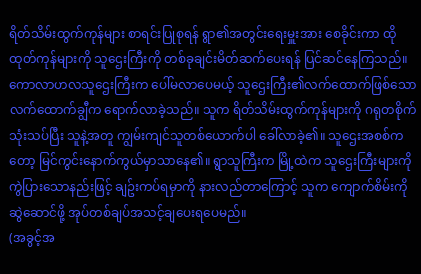ရိတ်သိမ်းထွက်ကုန်များ စာရင်းပြုစုရန် ရွာ၏အတွင်းရေးမှူးအား စေခိုင်းကာ ထိုထုတ်ကုန်များကို သူဌေးကြီးကို တစ်ခုချင်းမိတ်ဆက်ပေးရန် ပြင်ဆင်နေကြသည်။
ကောလာဟလသူဌေးကြီးက ပေါ်မလာပေမယ့် သူဌေးကြီး၏လက်ထောက်ဖြစ်သော လက်ထောက်ချွီက ရောက်လာခဲ့သည်။ သူက ရိတ်သိမ်းထွက်ကုန်များကို ဂရုတစိုက်သုံးသပ်ပြီး သူနဲ့အတူ ကျွမ်းကျင်သူတစ်ယောက်ပါ ခေါ်လာခဲ့၏။ သူဌေးအစစ်ကတော့ မြင်ကွင်းနောက်ကွယ်မှာသာနေ၏။ ရွာသူကြီးက မြို့ထဲက သူဌေးကြီးများကို ကွဲပြားသောနည်းဖြင့် ချဥ်းကပ်ရမှာကို နားလည်တာကြောင့် သူက ကျောက်စိမ်းကိုဆွဲဆောင်ဖို့ အုပ်တစ်ချပ်အသင့်ချပေးရပေမည်။
(အခွင့်အ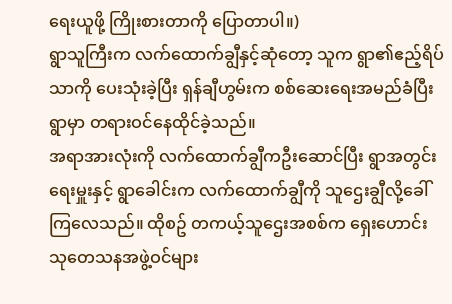ရေးယူဖို့ ကြိုးစားတာကို ပြောတာပါ။)
ရွာသူကြီးက လက်ထောက်ချွီနှင့်ဆုံတော့ သူက ရွာ၏ဧည့်ရိပ်သာကို ပေးသုံးခဲ့ပြီး ရှန်ချီဟွမ်းက စစ်ဆေးရေးအမည်ခံပြီး ရွာမှာ တရားဝင်နေထိုင်ခဲ့သည်။
အရာအားလုံးကို လက်ထောက်ချွီကဦးဆောင်ပြီး ရွာအတွင်းရေးမှူးနှင့် ရွာခေါင်းက လက်ထောက်ချွီကို သူဌေးချွီလို့ခေါ်ကြလေသည်။ ထိုစဥ် တကယ့်သူဌေးအစစ်က ရှေးဟောင်းသုတေသနအဖွဲ့ဝင်များ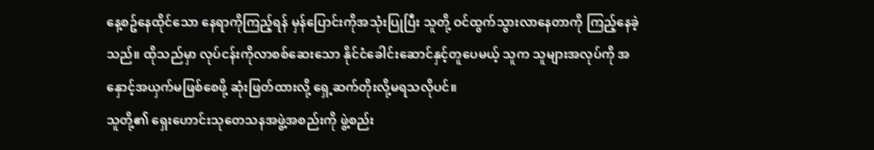နေ့စဥ်နေထိုင်သော နေရာကိုကြည့်ရန် မှန်ပြောင်းကိုအသုံးပြုပြီး သူတို့ ဝင်ထွက်သွားလာနေတာကို ကြည့်နေခဲ့သည်။ ထိုသည်မှာ လုပ်ငန်းကိုလာစစ်ဆေးသော နိုင်ငံခေါင်းဆောင်နှင့်တူပေမယ့် သူက သူများအလုပ်ကို အနှောင့်အယှက်မဖြစ်စေဖို့ ဆုံးဖြတ်ထားလို့ ရှေ့ဆက်တိုးလို့မရသလိုပင်။
သူတို့၏ ရှေးဟောင်းသုတေသနအဖွဲ့အစည်းကို ဖွဲ့စည်း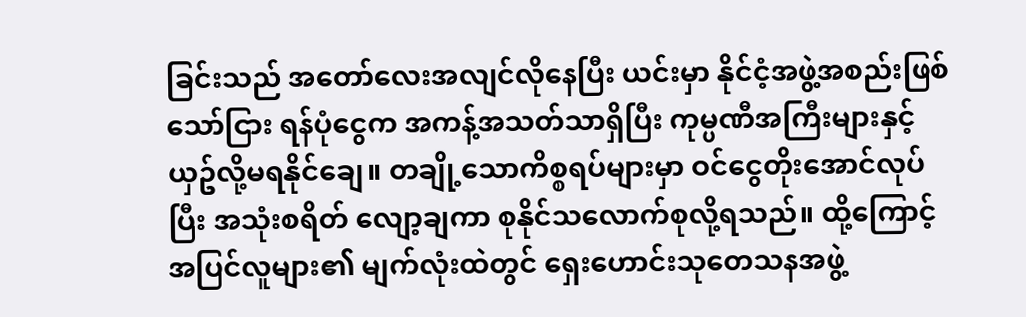ခြင်းသည် အတော်လေးအလျင်လိုနေပြီး ယင်းမှာ နိုင်ငံ့အဖွဲ့အစည်းဖြစ်သော်ငြား ရန်ပုံငွေက အကန့်အသတ်သာရှိပြီး ကုမ္ပဏီအကြီးများနှင့် ယှဥ်လို့မရနိုင်ချေ။ တချို့သောကိစ္စရပ်များမှာ ဝင်ငွေတိုးအောင်လုပ်ပြီး အသုံးစရိတ် လျော့ချကာ စုနိုင်သလောက်စုလို့ရသည်။ ထို့ကြောင့် အပြင်လူများ၏ မျက်လုံးထဲတွင် ရှေးဟောင်းသုတေသနအဖွဲ့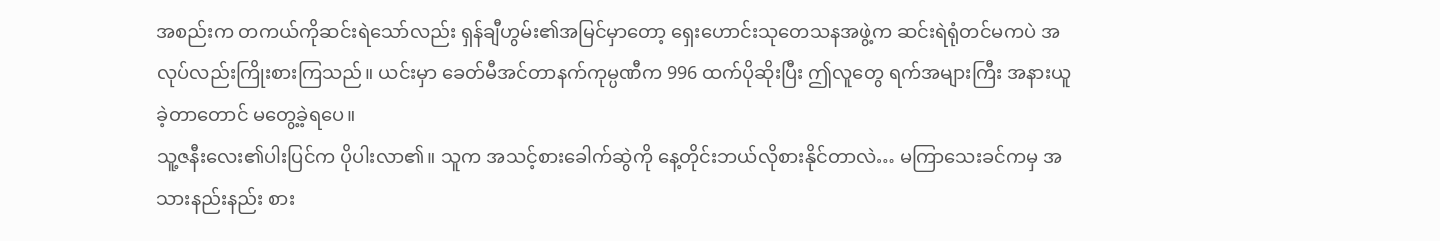အစည်းက တကယ်ကိုဆင်းရဲသော်လည်း ရှန်ချီဟွမ်း၏အမြင်မှာတော့ ရှေးဟောင်းသုတေသနအဖွဲ့က ဆင်းရဲရုံတင်မကပဲ အလုပ်လည်းကြိုးစားကြသည်။ ယင်းမှာ ခေတ်မီအင်တာနက်ကုမ္ပဏီက 996 ထက်ပိုဆိုးပြီး ဤလူတွေ ရက်အများကြီး အနားယူခဲ့တာတောင် မတွေ့ခဲ့ရပေ။
သူ့ဇနီးလေး၏ပါးပြင်က ပိုပါးလာ၏။ သူက အသင့်စားခေါက်ဆွဲကို နေ့တိုင်းဘယ်လိုစားနိုင်တာလဲ… မကြာသေးခင်ကမှ အသားနည်းနည်း စား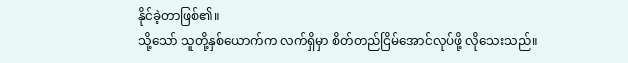နိုင်ခဲ့တာဖြစ်၏။
သို့သော် သူတို့နှစ်ယောက်က လက်ရှိမှာ စိတ်တည်ငြိမ်အောင်လုပ်ဖို့ လိုသေးသည်။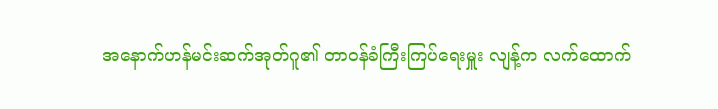အနောက်ဟန်မင်းဆက်အုတ်ဂူ၏ တာဝန်ခံကြီးကြပ်ရေးမှူး လျန့်က လက်ထောက်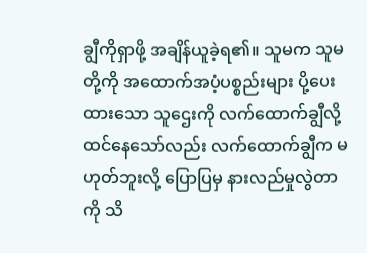ချွီကိုရှာဖို့ အချိန်ယူခဲ့ရ၏။ သူမက သူမတို့ကို အထောက်အပံ့ပစ္စည်းများ ပို့ပေးထားသော သူဌေးကို လက်ထောက်ချွီလို့ ထင်နေသော်လည်း လက်ထောက်ချွီက မဟုတ်ဘူးလို့ ပြောပြမှ နားလည်မှုလွဲတာကို သိ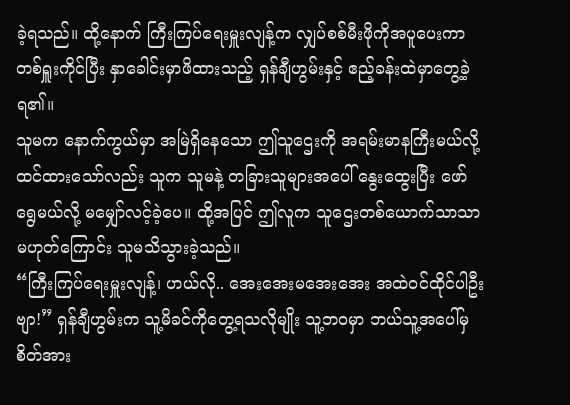ခဲ့ရသည်။ ထို့နောက် ကြီးကြပ်ရေးမှူးလျန့်က လျှပ်စစ်မီးဖိုကိုအပူပေးကာ တစ်ရှူးကိုင်ပြီး နှာခေါင်းမှာဖိထားသည့် ရှန်ချီဟွမ်းနှင့် ဧည့်ခန်းထဲမှာတွေ့ခဲ့ရ၏။
သူမက နောက်ကွယ်မှာ အမြဲရှိနေသော ဤသူဌေးကို အရမ်းမာနကြီးမယ်လို့ ထင်ထားသော်လည်း သူက သူမနဲ့ တခြားသူများအပေါ် နွေးထွေးပြီး ဖော်ရွေမယ်လို့ မမျှော်လင့်ခဲ့ပေ။ ထို့အပြင် ဤလူက သူဌေးတစ်ယောက်သာသာ မဟုတ်ကြောင်း သူမသိသွားခဲ့သည်။
“ကြီးကြပ်ရေးမှူးလျန့်၊ ဟယ်လို.. အေးအေးမအေးအေး အထဲဝင်ထိုင်ပါဦးဗျာ!” ရှန်ချီဟွမ်းက သူ့မိခင်ကိုတွေ့ရသလိုမျိုး သူ့ဘဝမှာ ဘယ်သူ့အပေါ်မှ စိတ်အား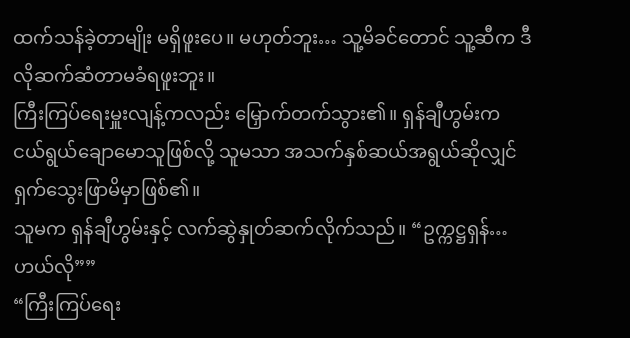ထက်သန်ခဲ့တာမျိုး မရှိဖူးပေ။ မဟုတ်ဘူး… သူ့မိခင်တောင် သူ့ဆီက ဒီလိုဆက်ဆံတာမခံရဖူးဘူး။
ကြီးကြပ်ရေးမှူးလျန့်ကလည်း မြှောက်တက်သွား၏။ ရှန်ချီဟွမ်းက ငယ်ရွယ်ချောမောသူဖြစ်လို့ သူမသာ အသက်နှစ်ဆယ်အရွယ်ဆိုလျှင် ရှက်သွေးဖြာမိမှာဖြစ်၏။
သူမက ရှန်ချီဟွမ်းနှင့် လက်ဆွဲနှုတ်ဆက်လိုက်သည်။ “ဥက္ကဋ္ဌရှန်… ဟယ်လို””
“ကြီးကြပ်ရေး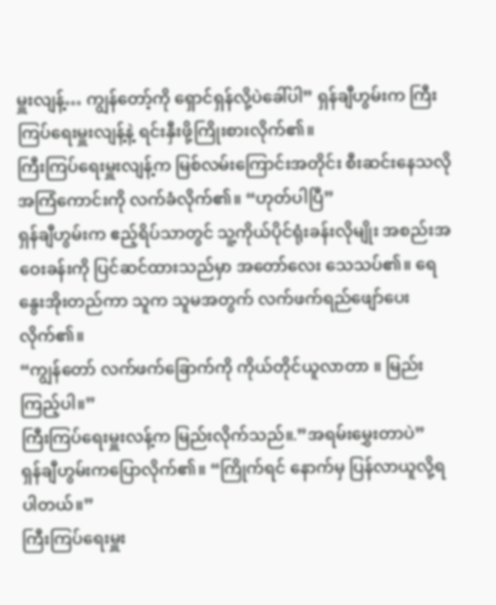မှူးလျန့်… ကျွန်တော့်ကို ရှောင်ရှန်လို့ပဲခေါ်ပါ” ရှန်ချီဟွမ်းက ကြီးကြပ်ရေးမှူးလျန့်နဲ့ ရင်းနှီးဖို့ကြိုးစားလိုက်၏။
ကြီးကြပ်ရေးမှူးလျန့်က မြစ်လမ်းကြောင်းအတိုင်း စီးဆင်းနေသလို အကြံကောင်းကို လက်ခံလိုက်၏။ “ဟုတ်ပါပြီ”
ရှန်ချီဟွမ်းက ဧည့်ရိပ်သာတွင် သူ့ကိုယ်ပိုင်ရုံးခန်းလိုမျိုး အစည်းအဝေးခန်းကို ပြင်ဆင်ထားသည်မှာ အတော်လေး သေသပ်၏။ ရေနွေးအိုးတည်ကာ သူက သူမအတွက် လက်ဖက်ရည်ဖျော်ပေးလိုက်၏။
“ကျွန်တော် လက်ဖက်ခြောက်ကို ကိုယ်တိုင်ယူလာတာ ။ မြည်းကြည့်ပါ။”
ကြီးကြပ်ရေးမှူးလန့်က မြည်းလိုက်သည်။.”အရမ်းမွှေးတာပဲ”
ရှန်ချီဟွမ်းကပြောလိုက်၏။ “ကြိုက်ရင် နောက်မှ ပြန်လာယူလို့ရပါတယ်။”
ကြီးကြပ်ရေးမှူး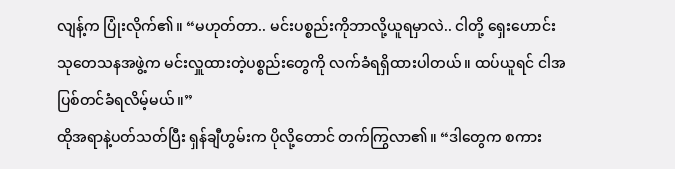လျန့်က ပြုံးလိုက်၏။ “မဟုတ်တာ.. မင်းပစ္စည်းကိုဘာလို့ယူရမှာလဲ.. ငါတို့ ရှေးဟောင်းသုတေသနအဖွဲ့က မင်းလှူထားတဲ့ပစ္စည်းတွေကို လက်ခံရရှိထားပါတယ်။ ထပ်ယူရင် ငါအပြစ်တင်ခံရလိမ့်မယ်။”
ထိုအရာနဲ့ပတ်သတ်ပြီး ရှန်ချီဟွမ်းက ပိုလို့တောင် တက်ကြွလာ၏။ “ဒါတွေက စကား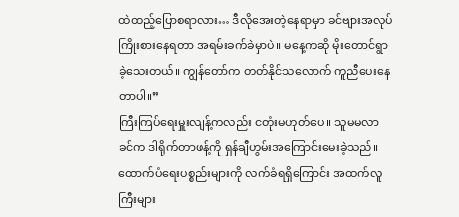ထဲထည့်ပြောစရာလား… ဒီလိုအေးတဲ့နေရာမှာ ခင်ဗျားအလုပ်ကြိုးစားနေရတာ အရမ်းခက်ခဲမှာပဲ။ မနေ့ကဆို မိုးတောင်ရွာခဲ့သေးတယ်။ ကျွန်တော်က တတ်နိုင်သလောက် ကူညီပေးနေတာပါ။”
ကြီးကြပ်ရေးမှူးလျန့်ကလည်း ငတုံးမဟုတ်ပေ။ သူမမလာခင်က ဒါရိုက်တာဖန့်ကို ရှန်ချီဟွမ်းအကြောင်းမေးခဲ့သည်။ ထောက်ပံရေးပစ္စည်းများကို လက်ခံရရှိကြောင်း အထက်လူကြီးများ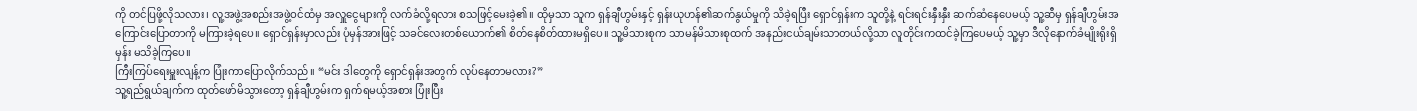ကို တင်ပြဖို့လိုသလား၊ လူ့အဖွဲ့အစည်းအဖွဲ့ဝင်ထံမှ အလှူငွေများကို လက်ခံလို့ရလား စသဖြင့်မေးခဲ့၏။ ထိုမှသာ သူက ရှန်ချီဟွမ်းနှင့် ရှန်းယုဟန်၏ဆက်နွယ်မှုကို သိခဲ့ရပြီး ရှောင်ရှန်းက သူတို့နဲ့ ရင်းရင်းနှီးနှီး ဆက်ဆံနေပေမယ့် သူ့ဆီမှ ရှန်ချီဟွမ်းအကြောင်းပြောတာကို မကြားခဲ့ရပေ။ ရှောင်ရှန်းမှာလည်း ပုံမှန်အားဖြင့် သခင်လေးတစ်ယောက်၏ စိတ်နေစိတ်ထားမရှိပေ။ သူ့မိသားစုက သာမန်မိသားစုထက် အနည်းငယ်ချမ်းသာတယ်လို့သာ လူတိုင်းကထင်ခဲ့ကြပေမယ့် သူ့မှာ ဒီလိုနောက်ခံမျိုးရိုးရှိမှန်း မသိခဲ့ကြပေ။
ကြီးကြပ်ရေးမှူးလျန့်က ပြုံးကာပြောလိုက်သည်။ “မင်း ဒါတွေကို ရှောင်ရှန်းအတွက် လုပ်နေတာမလား?”
သူ့ရည်ရွယ်ချက်က ထုတ်ဖော်မိသွားတော့ ရှန်ချီဟွမ်းက ရှက်ရမယ့်အစား ပြုံးပြီး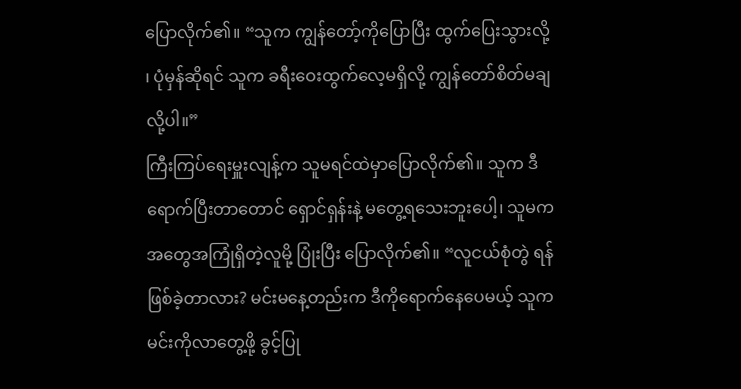ပြောလိုက်၏။ “သူက ကျွန်တော့်ကိုပြောပြီး ထွက်ပြေးသွားလို့ ၊ ပုံမှန်ဆိုရင် သူက ခရီးဝေးထွက်လေ့မရှိလို့ ကျွန်တော်စိတ်မချလို့ပါ။”
ကြီးကြပ်ရေးမှူးလျန့်က သူမရင်ထဲမှာပြောလိုက်၏။ သူက ဒီရောက်ပြီးတာတောင် ရှောင်ရှန်းနဲ့ မတွေ့ရသေးဘူးပေါ့၊ သူမက အတွေအကြုံရှိတဲ့လူမို့ ပြုံးပြီး ပြောလိုက်၏။ “လူငယ်စုံတွဲ ရန်ဖြစ်ခဲ့တာလား? မင်းမနေ့တည်းက ဒီကိုရောက်နေပေမယ့် သူကမင်းကိုလာတွေ့ဖို့ ခွင့်ပြု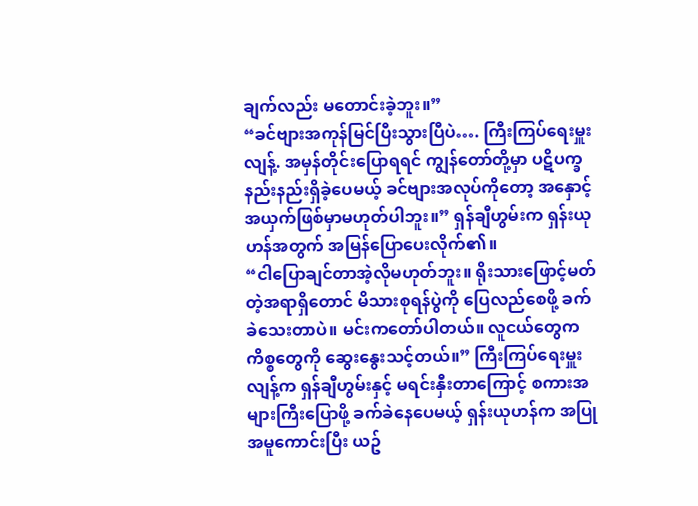ချက်လည်း မတောင်းခဲ့ဘူး။”
“ခင်ဗျားအကုန်မြင်ပြီးသွားပြီပဲ…. ကြီးကြပ်ရေးမှူးလျန့်. အမှန်တိုင်းပြောရရင် ကျွန်တော်တို့မှာ ပဋိပက္ခနည်းနည်းရှိခဲ့ပေမယ့် ခင်ဗျားအလုပ်ကိုတော့ အနှောင့်အယှက်ဖြစ်မှာမဟုတ်ပါဘူး။” ရှန်ချီဟွမ်းက ရှန်းယုဟန်အတွက် အမြန်ပြောပေးလိုက်၏။
“ငါပြောချင်တာအဲ့လိုမဟုတ်ဘူး။ ရိုးသားဖြောင့်မတ်တဲ့အရာရှိတောင် မိသားစုရန်ပွဲကို ပြေလည်စေဖို့ ခက်ခဲသေးတာပဲ။ မင်းကတော်ပါတယ်။ လူငယ်တွေက ကိစ္စတွေကို ဆွေးနွေးသင့်တယ်။” ကြီးကြပ်ရေးမှူးလျန့်က ရှန်ချီဟွမ်းနှင့် မရင်းနှီးတာကြောင့် စကားအများကြီးပြောဖို့ ခက်ခဲနေပေမယ့် ရှန်းယုဟန်က အပြုအမူကောင်းပြီး ယဥ်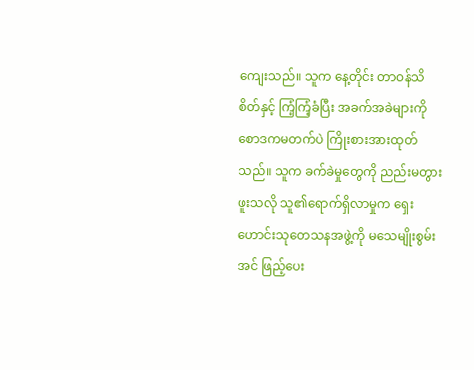ကျေးသည်။ သူက နေ့တိုင်း တာဝန်သိစိတ်နှင့် ကြံ့ကြံ့ခံပြီး အခက်အခဲများကို စောဒကမတက်ပဲ ကြိုးစားအားထုတ်သည်။ သူက ခက်ခဲမှုတွေကို ညည်းမတွားဖူးသလို သူ၏ရောက်ရှိလာမှုက ရှေးဟောင်းသုတေသနအဖွဲ့ကို မသေမျိုးစွမ်းအင် ဖြည့်ပေး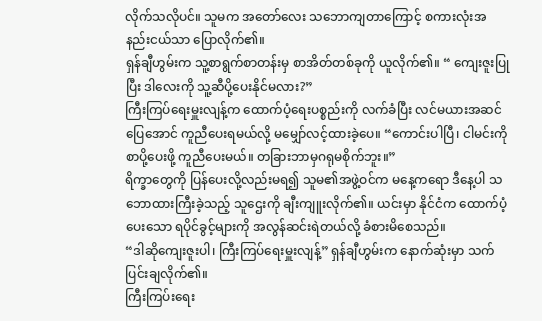လိုက်သလိုပင်။ သူမက အတော်လေး သဘောကျတာကြောင့် စကားလုံးအနည်းငယ်သာ ပြောလိုက်၏။
ရှန်ချီဟွမ်းက သူ့စာရွက်စာတန်းမှ စာအိတ်တစ်ခုကို ယူလိုက်၏။ “ ကျေးဇူးပြုပြီး ဒါလေးကို သူ့ဆီပို့ပေးနိုင်မလား?”
ကြီးကြပ်ရေးမှူးလျန့်က ထောက်ပံ့ရေးပစ္စည်းကို လက်ခံပြီး လင်မယားအဆင်ပြေအောင် ကူညီပေးရမယ်လို့ မမျှော်လင့်ထားခဲ့ပေ။ “ကောင်းပါပြီ၊ ငါမင်းကိုစာပို့ပေးဖို့ ကူညီပေးမယ်။ တခြားဘာမှဂရုမစိုက်ဘူး။”
ရိက္ခာတွေကို ပြန်ပေးလို့လည်းမရ၍ သူမ၏အဖွဲ့ဝင်က မနေ့ကရော ဒီနေ့ပါ သဘောထားကြီးခဲ့သည့် သူဌေးကို ချီးကျူးလိုက်၏။ ယင်းမှာ နိုင်ငံက ထောက်ပံ့ပေးသော ရပိုင်ခွင့်များကို အလွန်ဆင်းရဲတယ်လို့ ခံစားမိစေသည်။
“ဒါဆိုကျေးဇူးပါ၊ ကြီးကြပ်ရေးမှူးလျန့်” ရှန်ချီဟွမ်းက နောက်ဆုံးမှာ သက်ပြင်းချလိုက်၏။
ကြီးကြပ်းရေး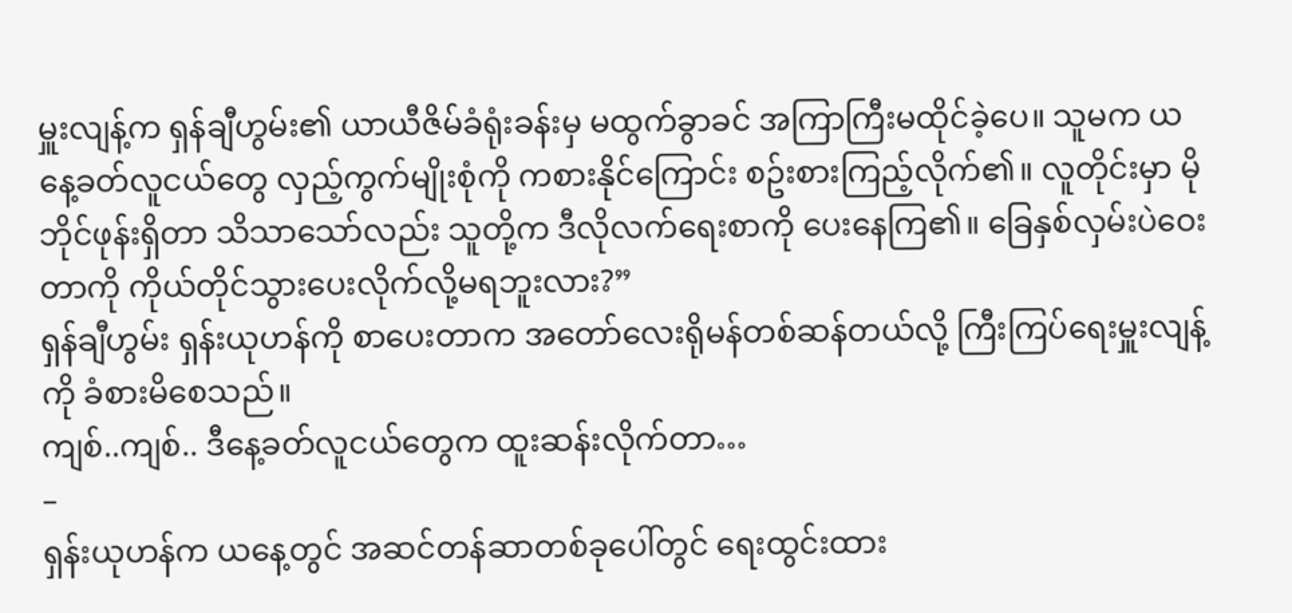မှူးလျန့်က ရှန်ချီဟွမ်း၏ ယာယီဇိမ်ခံရုံးခန်းမှ မထွက်ခွာခင် အကြာကြီးမထိုင်ခဲ့ပေ။ သူမက ယနေ့ခတ်လူငယ်တွေ လှည့်ကွက်မျိုးစုံကို ကစားနိုင်ကြောင်း စဥ်းစားကြည့်လိုက်၏။ လူတိုင်းမှာ မိုဘိုင်ဖုန်းရှိတာ သိသာသော်လည်း သူတို့က ဒီလိုလက်ရေးစာကို ပေးနေကြ၏။ ခြေနှစ်လှမ်းပဲဝေးတာကို ကိုယ်တိုင်သွားပေးလိုက်လို့မရဘူးလား?”
ရှန်ချီဟွမ်း ရှန်းယုဟန်ကို စာပေးတာက အတော်လေးရိုမန်တစ်ဆန်တယ်လို့ ကြီးကြပ်ရေးမှူးလျန့်ကို ခံစားမိစေသည်။
ကျစ်..ကျစ်.. ဒီနေ့ခတ်လူငယ်တွေက ထူးဆန်းလိုက်တာ…
–
ရှန်းယုဟန်က ယနေ့တွင် အဆင်တန်ဆာတစ်ခုပေါ်တွင် ရေးထွင်းထား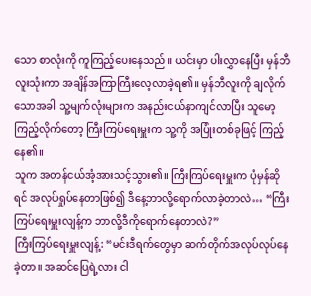သော စာလုံးကို ကူကြည့်ပေးနေသည်။ ယင်းမှာ ပါးလွှာနေပြီး မှန်ဘီလူးသုံးကာ အချိန်အကြာကြီးလေ့လာခဲ့ရ၏။ မှန်ဘီလူးကို ချလိုက်သောအခါ သူ့မျက်လုံးများက အနည်းငယ်နာကျင်လာပြီး သူမော့ကြည့်လိုက်တော့ ကြီးကြပ်ရေးမှူးက သူ့ကို အပြုံးတစ်ခုဖြင့် ကြည့်နေ၏။
သူက အတန်ငယ်အံ့အားသင့်သွား၏။ ကြီးကြပ်ရေးမှူးက ပုံမှန်ဆိုရင် အလုပ်ရှုပ်နေတာဖြစ်၍ ဒီနေ့ဘာလို့ရောက်လာခဲ့တာလဲ… “ကြီးကြပ်ရေးမှူးလျန့်က ဘာလို့ဒီကိုရောက်နေတာလဲ?”
ကြီးကြပ်ရေးမှူးလျန့်: “မင်းဒီရက်တွေမှာ ဆက်တိုက်အလုပ်လုပ်နေခဲ့တာ။ အဆင်ပြေရဲ့လား ငါ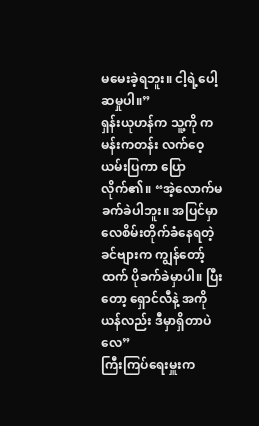မမေးခဲ့ရဘူး။ ငါ့ရဲ့ပေါ့ဆမှုပါ။”
ရှန်းယုဟန်က သူ့ကို ကမန်းကတန်း လက်ဝေ့ယမ်းပြကာ ပြောလိုက်၏။ “အဲ့လောက်မခက်ခဲပါဘူး။ အပြင်မှာ လေစိမ်းတိုက်ခံနေရတဲ့ ခင်ဗျားက ကျွန်တော့်ထက် ပိုခက်ခဲမှာပါ။ ပြီးတော့ ရှောင်လီနဲ့ အကိုယန်လည်း ဒီမှာရှိတာပဲလေ”
ကြီးကြပ်ရေးမှူးက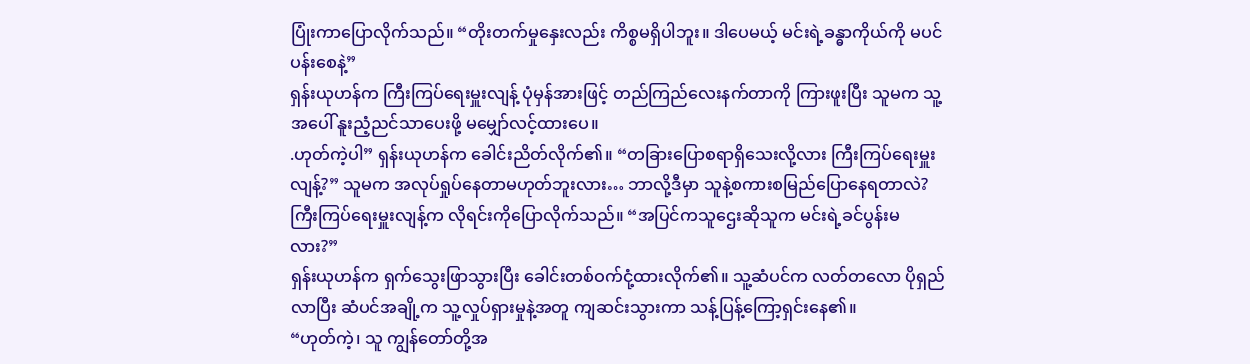ပြုံးကာပြောလိုက်သည်။ “တိုးတက်မှုနှေးလည်း ကိစ္စမရှိပါဘူး။ ဒါပေမယ့် မင်းရဲ့ခန္ဓာကိုယ်ကို မပင်ပန်းစေနဲ့”
ရှန်းယုဟန်က ကြီးကြပ်ရေးမှူးလျန့် ပုံမှန်အားဖြင့် တည်ကြည်လေးနက်တာကို ကြားဖူးပြီး သူမက သူ့အပေါ် နူးညံ့ညင်သာပေးဖို့ မမျှော်လင့်ထားပေ။
.ဟုတ်ကဲ့ပါ” ရှန်းယုဟန်က ခေါင်းညိတ်လိုက်၏။ “တခြားပြောစရာရှိသေးလို့လား ကြီးကြပ်ရေးမှူးလျန့်?” သူမက အလုပ်ရှုပ်နေတာမဟုတ်ဘူးလား… ဘာလို့ဒီမှာ သူနဲ့စကားစမြည်ပြောနေရတာလဲ?
ကြီးကြပ်ရေးမှူးလျန့်က လိုရင်းကိုပြောလိုက်သည်။ “အပြင်ကသူဌေးဆိုသူက မင်းရဲ့ခင်ပွန်းမလား?”
ရှန်းယုဟန်က ရှက်သွေးဖြာသွားပြီး ခေါင်းတစ်ဝက်ငုံ့ထားလိုက်၏။ သူ့ဆံပင်က လတ်တလော ပိုရှည်လာပြီး ဆံပင်အချို့က သူ့လှုပ်ရှားမှုနဲ့အတူ ကျဆင်းသွားကာ သန့်ပြန့်ကြော့ရှင်းနေ၏။
“ဟုတ်ကဲ့၊ သူ ကျွန်တော်တို့အ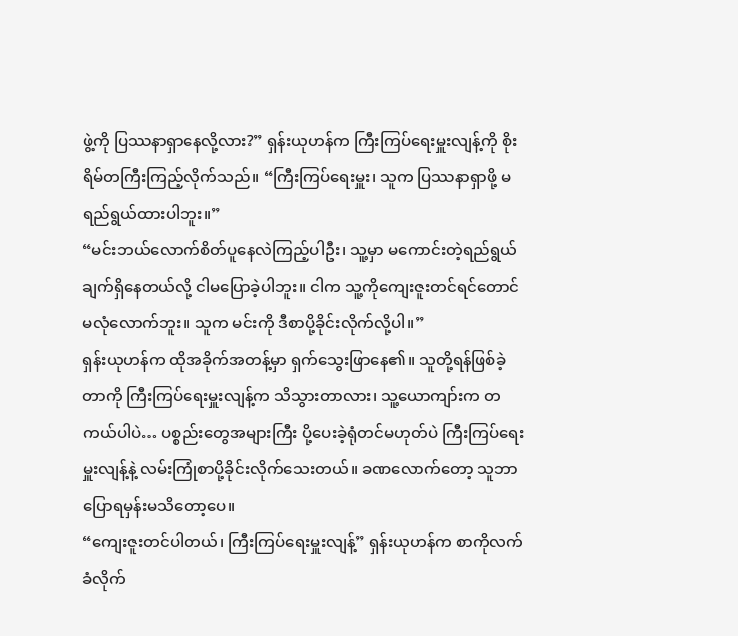ဖွဲ့ကို ပြဿနာရှာနေလို့လား?” ရှန်းယုဟန်က ကြီးကြပ်ရေးမှူးလျန့်ကို စိုးရိမ်တကြီးကြည့်လိုက်သည်။ “ကြီးကြပ်ရေးမှူး၊ သူက ပြဿနာရှာဖို့ မရည်ရွယ်ထားပါဘူး။”
“မင်းဘယ်လောက်စိတ်ပူနေလဲကြည့်ပါဦး၊ သူ့မှာ မကောင်းတဲ့ရည်ရွယ်ချက်ရှိနေတယ်လို့ ငါမပြောခဲ့ပါဘူး။ ငါက သူ့ကိုကျေးဇူးတင်ရင်တောင် မလုံလောက်ဘူး။ သူက မင်းကို ဒီစာပို့ခိုင်းလိုက်လို့ပါ။”
ရှန်းယုဟန်က ထိုအခိုက်အတန့်မှာ ရှက်သွေးဖြာနေ၏။ သူတို့ရန်ဖြစ်ခဲ့တာကို ကြီးကြပ်ရေးမှူးလျန့်က သိသွားတာလား၊ သူ့ယောကျာ်းက တကယ်ပါပဲ… ပစ္စည်းတွေအများကြီး ပို့ပေးခဲ့ရုံတင်မဟုတ်ပဲ ကြီးကြပ်ရေးမှူးလျန့်နဲ့ လမ်းကြုံစာပို့ခိုင်းလိုက်သေးတယ်။ ခဏလောက်တော့ သူဘာပြောရမှန်းမသိတော့ပေ။
“ကျေးဇူးတင်ပါတယ်၊ ကြီးကြပ်ရေးမှူးလျန့်” ရှန်းယုဟန်က စာကိုလက်ခံလိုက်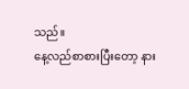သည်။
နေ့လည်စာစားပြီးတော့ နား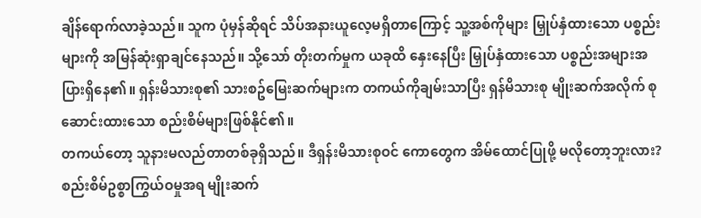ချိန်ရောက်လာခဲ့သည်။ သူက ပုံမှန်ဆိုရင် သိပ်အနားယူလေ့မရှိတာကြောင့် သူ့အစ်ကိုများ မြှုပ်နှံထားသော ပစ္စည်းများကို အမြန်ဆုံးရှာချင်နေသည်။ သို့သော် တိုးတက်မှုက ယခုထိ နှေးနေပြီး မြှုပ်နှံထားသော ပစ္စည်းအများအပြားရှိနေ၏။ ရှန်းမိသားစု၏ သားစဥ်မြေးဆက်များက တကယ်ကိုချမ်းသာပြီး ရှန်မိသားစု မျိုးဆက်အလိုက် စုဆောင်းထားသော စည်းစိမ်များဖြစ်နိုင်၏။
တကယ်တော့ သူနားမလည်တာတစ်ခုရှိသည်။ ဒီရှန်းမိသားစုဝင် ကောတွေက အိမ်ထောင်ပြုဖို့ မလိုတော့ဘူးလား? စည်းစိမ်ဥစ္စာကြွယ်ဝမှုအရ မျိုးဆက်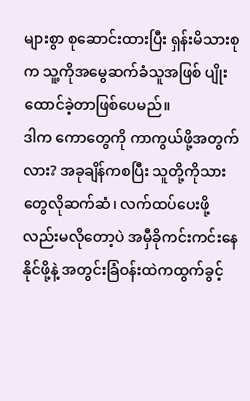များစွာ စုဆောင်းထားပြီး ရှန်းမိသားစုက သူ့ကိုအမွေဆက်ခံသူအဖြစ် ပျိုးထောင်ခဲ့တာဖြစ်ပေမည်။
ဒါက ကောတွေကို ကာကွယ်ဖို့အတွက်လား? အခုချိန်ကစပြီး သူတို့ကိုသားတွေလိုဆက်ဆံ၊ လက်ထပ်ပေးဖို့လည်းမလိုတော့ပဲ အမှီခိုကင်းကင်းနေနိုင်ဖို့နဲ့ အတွင်းခြံဝန်းထဲကထွက်ခွင့်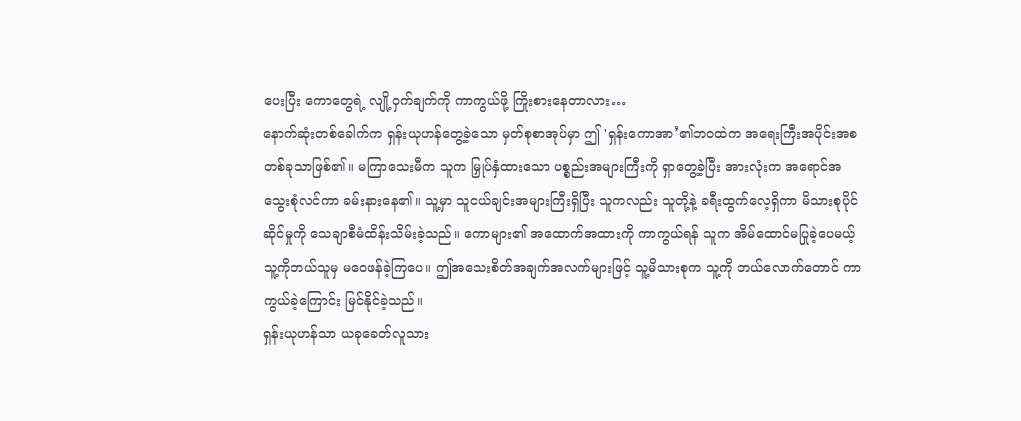ပေးပြီး ကောတွေရဲ့ လျို့ဝှက်ချက်ကို ကာကွယ်ဖို့ ကြိုးစားနေတာလား…
နောက်ဆုံးတစ်ခေါက်က ရှန်းယုဟန်တွေ့ခဲ့သော မှတ်စုစာအုပ်မှာ ဤ 'ရှန်းကောအာ’၏ဘဝထဲက အရေးကြီးအပိုင်းအစတစ်ခုသာဖြစ်၏။ မကြာသေးမီက သူက မြှုပ်နှံထားသော ပစ္စည်းအများကြီးကို ရှာတွေ့ခဲ့ပြီး အားလုံးက အရောင်အသွေးစုံလင်ကာ ခမ်းနားနေ၏။ သူ့မှာ သူငယ်ချင်းအများကြီးရှိပြီး သူကလည်း သူတို့နဲ့ ခရီးထွက်လေ့ရှိကာ မိသားစုပိုင်ဆိုင်မှုကို သေချာစီမံထိန်းသိမ်းခဲ့သည်။ ကောများ၏ အထောက်အထားကို ကာကွယ်ရန် သူက အိမ်ထောင်မပြုခဲ့ပေမယ့် သူ့ကိုဘယ်သူမှ မဝေဖန်ခဲ့ကြပေ။ ဤအသေးစိတ်အချက်အလက်များဖြင့် သူ့မိသားစုက သူ့ကို ဘယ်လောက်တောင် ကာကွယ်ခဲ့ကြောင်း မြင်နိုင်ခဲ့သည်။
ရှန်းယုဟန်သာ ယခုခေတ်လူသား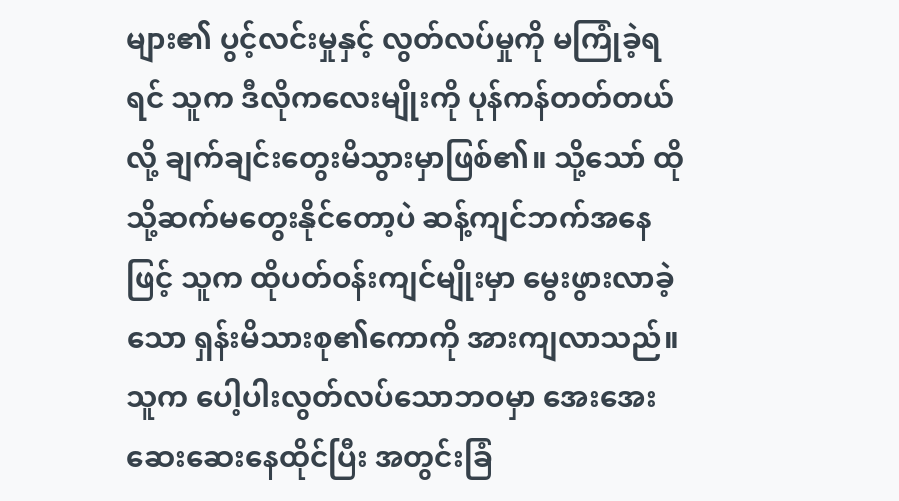များ၏ ပွင့်လင်းမှုနှင့် လွတ်လပ်မှုကို မကြုံခဲ့ရရင် သူက ဒီလိုကလေးမျိုးကို ပုန်ကန်တတ်တယ်လို့ ချက်ချင်းတွေးမိသွားမှာဖြစ်၏။ သို့သော် ထိုသို့ဆက်မတွေးနိုင်တော့ပဲ ဆန့်ကျင်ဘက်အနေဖြင့် သူက ထိုပတ်ဝန်းကျင်မျိုးမှာ မွေးဖွားလာခဲ့သော ရှန်းမိသားစု၏ကောကို အားကျလာသည်။ သူက ပေါ့ပါးလွတ်လပ်သောဘဝမှာ အေးအေးဆေးဆေးနေထိုင်ပြီး အတွင်းခြံ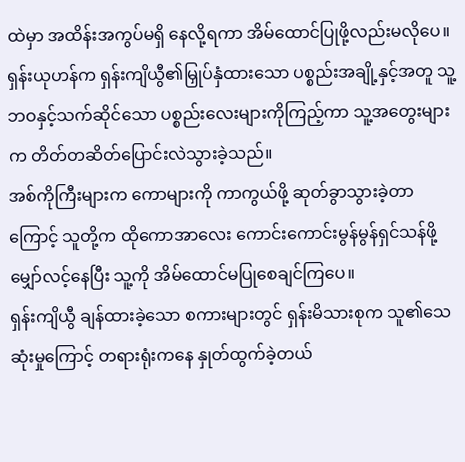ထဲမှာ အထိန်းအကွပ်မရှိ နေလို့ရကာ အိမ်ထောင်ပြုဖို့လည်းမလိုပေ။
ရှန်းယုဟန်က ရှန်းကျိယွီ၏မြှုပ်နှံထားသော ပစ္စည်းအချို့နှင့်အတူ သူ့ဘဝနှင့်သက်ဆိုင်သော ပစ္စည်းလေးများကိုကြည့်ကာ သူ့အတွေးများက တိတ်တဆိတ်ပြောင်းလဲသွားခဲ့သည်။
အစ်ကိုကြီးများက ကောများကို ကာကွယ်ဖို့ ဆုတ်ခွာသွားခဲ့တာကြောင့် သူတို့က ထိုကောအာလေး ကောင်းကောင်းမွန်မွန်ရှင်သန်ဖို့ မျှော်လင့်နေပြီး သူ့ကို အိမ်ထောင်မပြုစေချင်ကြပေ။
ရှန်းကျိယွီ ချန်ထားခဲ့သော စကားများတွင် ရှန်းမိသားစုက သူ၏သေဆုံးမှုကြောင့် တရားရုံးကနေ နှုတ်ထွက်ခဲ့တယ်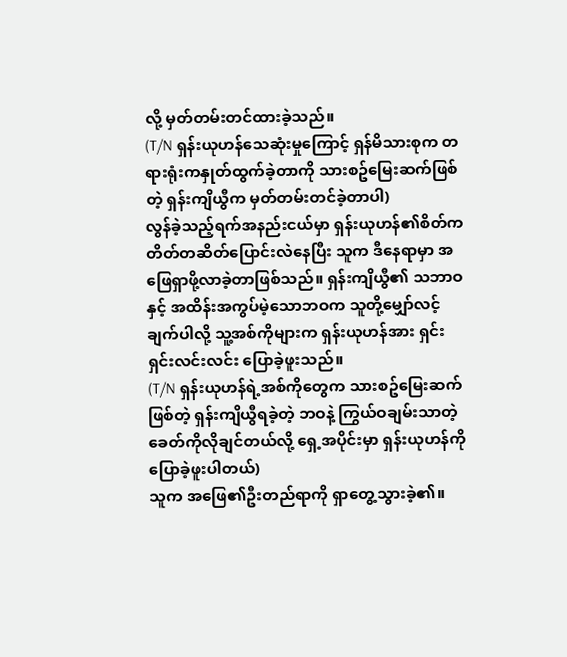လို့ မှတ်တမ်းတင်ထားခဲ့သည်။
(T/N ရှန်းယုဟန်သေဆုံးမှုကြောင့် ရှန်မိသားစုက တရားရုံးကနှုတ်ထွက်ခဲ့တာကို သားစဥ်မြေးဆက်ဖြစ်တဲ့ ရှန်းကျိယွီက မှတ်တမ်းတင်ခဲ့တာပါ)
လွန်ခဲ့သည့်ရက်အနည်းငယ်မှာ ရှန်းယုဟန်၏စိတ်က တိတ်တဆိတ်ပြောင်းလဲနေပြီး သူက ဒီနေရာမှာ အဖြေရှာဖို့လာခဲ့တာဖြစ်သည်။ ရှန်းကျိယွီ၏ သဘာဝနှင့် အထိန်းအကွပ်မဲ့သောဘဝက သူတို့မျှော်လင့်ချက်ပါလို့ သူ့အစ်ကိုများက ရှန်းယုဟန်အား ရှင်းရှင်းလင်းလင်း ပြောခဲ့ဖူးသည်။
(T/N ရှန်းယုဟန်ရဲ့အစ်ကိုတွေက သားစဥ်မြေးဆက်ဖြစ်တဲ့ ရှန်းကျိယွီရခဲ့တဲ့ ဘဝနဲ့ ကြွယ်ဝချမ်းသာတဲ့ခေတ်ကိုလိုချင်တယ်လို့ ရှေ့အပိုင်းမှာ ရှန်းယုဟန်ကိုပြောခဲ့ဖူးပါတယ်)
သူက အဖြေ၏ဦးတည်ရာကို ရှာတွေ့သွားခဲ့၏။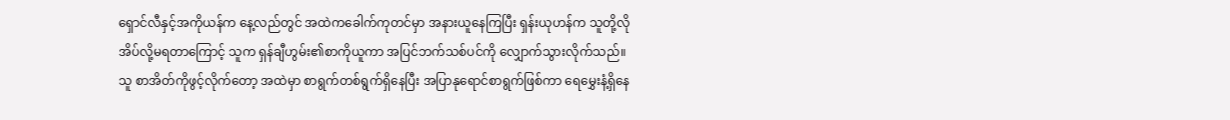ရှောင်လီနှင့်အကိုယန်က နေ့လည်တွင် အထဲကခေါက်ကုတင်မှာ အနားယူနေကြပြီး ရှန်းယုဟန်က သူတို့လို အိပ်လို့မရတာကြောင့် သူက ရှန်ချီဟွမ်း၏စာကိုယူကာ အပြင်ဘက်သစ်ပင်ကို လျှောက်သွားလိုက်သည်။
သူ စာအိတ်ကိုဖွင့်လိုက်တော့ အထဲမှာ စာရွက်တစ်ရွက်ရှိနေပြီး အပြာနုရောင်စာရွက်ဖြစ်ကာ ရေမွှေးနံ့ရှိနေ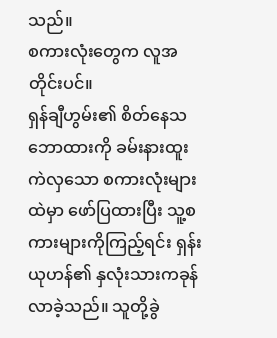သည်။
စကားလုံးတွေက လူအတိုင်းပင်။
ရှန်ချီဟွမ်း၏ စိတ်နေသဘောထားကို ခမ်းနားထူးကဲလှသော စကားလုံးများထဲမှာ ဖော်ပြထားပြီး သူ့စကားများကိုကြည့်ရင်း ရှန်းယုဟန်၏ နှလုံးသားကခုန်လာခဲ့သည်။ သူတို့ခွဲ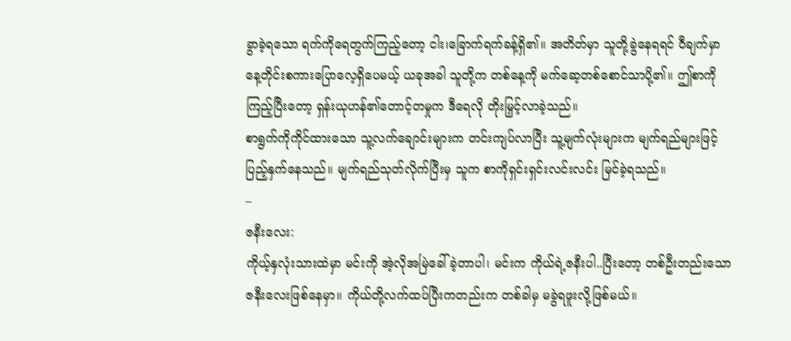ခွာခဲ့ရသော ရက်ကိုရေတွက်ကြည့်တော့ ငါး၊ခြောက်ရက်ခန့်ရှိ၏။ အတိတ်မှာ သူတို့ခွဲနေရရင် ဝီချက်မှာ နေ့တိုင်းစကားပြောလေ့ရှိပေမယ့် ယခုအခါ သူတို့က တစ်နေ့ကို မက်ဆေ့တစ်စောင်သာပို့၏။ ဤစာကိုကြည့်ပြီးတော့ ရှန်းယုဟန်၏တောင့်တမှုက ဒီရေလို တိုးမြှင့်လာခဲ့သည်။
စာရွက်ကိုကိုင်ထားသော သူ့လက်ချောင်းများက တင်းကျပ်လာပြီး သူ့မျက်လုံးများက မျက်ရည်များဖြင့် ပြည့်နှက်နေသည်။ မျက်ရည်သုတ်လိုက်ပြီးမှ သူက စာကိုရှင်းရှင်းလင်းလင်း မြင်ခဲ့ရသည်။
–
ဇနီးလေး:
ကိုယ့်နှလုံးသားထဲမှာ မင်းကို အဲ့လိုအမြဲခေါ်ခဲ့တာပါ၊ မင်းက ကိုယ်ရဲ့ဇနီးပါ..ပြီးတော့ တစ်ဦးတည်းသော ဇနီးလေးဖြစ်နေမှာ။ ကိုယ်တို့လက်ထပ်ပြီးကတည်းက တစ်ခါမှ မခွဲရဖူးလို့ဖြစ်မယ်။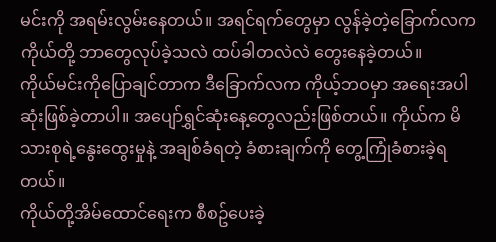မင်းကို အရမ်းလွမ်းနေတယ်။ အရင်ရက်တွေမှာ လွန်ခဲ့တဲ့ခြောက်လက ကိုယ်တို့ ဘာတွေလုပ်ခဲ့သလဲ ထပ်ခါတလဲလဲ တွေးနေခဲ့တယ်။
ကိုယ်မင်းကိုပြောချင်တာက ဒီခြောက်လက ကိုယ့်ဘဝမှာ အရေးအပါဆုံးဖြစ်ခဲ့တာပါ။ အပျော်ရွှင်ဆုံးနေ့တွေလည်းဖြစ်တယ်။ ကိုယ်က မိသားစုရဲ့နွေးထွေးမှုနဲ့ အချစ်ခံရတဲ့ ခံစားချက်ကို တွေ့ကြုံခံစားခဲ့ရတယ်။
ကိုယ်တို့အိမ်ထောင်ရေးက စီစဥ်ပေးခဲ့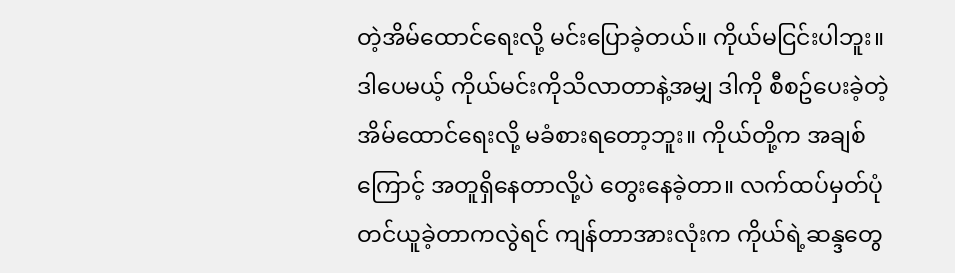တဲ့အိမ်ထောင်ရေးလို့ မင်းပြောခဲ့တယ်။ ကိုယ်မငြင်းပါဘူး။ ဒါပေမယ့် ကိုယ်မင်းကိုသိလာတာနဲ့အမျှ ဒါကို စီစဥ်ပေးခဲ့တဲ့အိမ်ထောင်ရေးလို့ မခံစားရတော့ဘူး။ ကိုယ်တို့က အချစ်ကြောင့် အတူရှိနေတာလို့ပဲ တွေးနေခဲ့တာ။ လက်ထပ်မှတ်ပုံတင်ယူခဲ့တာကလွဲရင် ကျန်တာအားလုံးက ကိုယ်ရဲ့ဆန္ဒတွေ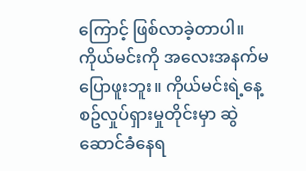ကြောင့် ဖြစ်လာခဲ့တာပါ။
ကိုယ်မင်းကို အလေးအနက်မပြောဖူးဘူး။ ကိုယ်မင်းရဲ့နေ့စဥ်လှုပ်ရှားမှုတိုင်းမှာ ဆွဲဆောင်ခံနေရ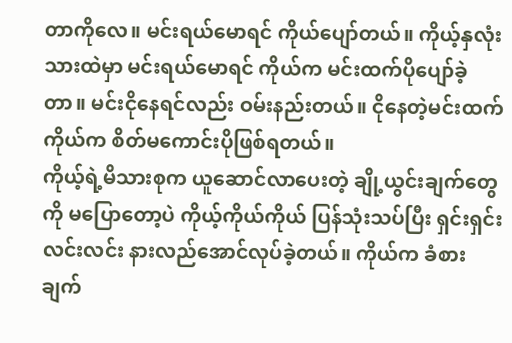တာကိုလေ။ မင်းရယ်မောရင် ကိုယ်ပျော်တယ်။ ကိုယ့်နှလုံးသားထဲမှာ မင်းရယ်မောရင် ကိုယ်က မင်းထက်ပိုပျော်ခဲ့တာ။ မင်းငိုနေရင်လည်း ဝမ်းနည်းတယ်။ ငိုနေတဲ့မင်းထက် ကိုယ်က စိတ်မကောင်းပိုဖြစ်ရတယ်။
ကိုယ့်ရဲ့မိသားစုက ယူဆောင်လာပေးတဲ့ ချို့ယွင်းချက်တွေကို မပြောတော့ပဲ ကိုယ့်ကိုယ်ကိုယ် ပြန်သုံးသပ်ပြီး ရှင်းရှင်းလင်းလင်း နားလည်အောင်လုပ်ခဲ့တယ်။ ကိုယ်က ခံစားချက်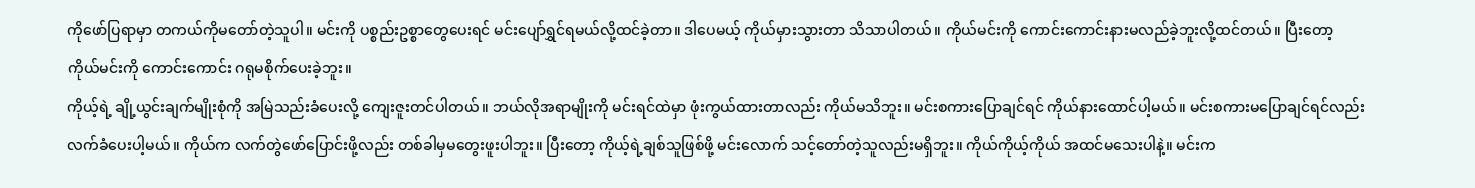ကိုဖော်ပြရာမှာ တကယ်ကိုမတော်တဲ့သူပါ။ မင်းကို ပစ္စည်းဥစ္စာတွေပေးရင် မင်းပျော်ရွှင်ရမယ်လို့ထင်ခဲ့တာ။ ဒါပေမယ့် ကိုယ်မှားသွားတာ သိသာပါတယ်။ ကိုယ်မင်းကို ကောင်းကောင်းနားမလည်ခဲ့ဘူးလို့ထင်တယ်။ ပြီးတော့ ကိုယ်မင်းကို ကောင်းကောင်း ဂရုမစိုက်ပေးခဲ့ဘူး။
ကိုယ့်ရဲ့ ချို့ယွင်းချက်မျိုးစုံကို အမြဲသည်းခံပေးလို့ ကျေးဇူးတင်ပါတယ်။ ဘယ်လိုအရာမျိုးကို မင်းရင်ထဲမှာ ဖုံးကွယ်ထားတာလည်း ကိုယ်မသိဘူး။ မင်းစကားပြောချင်ရင် ကိုယ်နားထောင်ပါ့မယ်။ မင်းစကားမပြောချင်ရင်လည်း လက်ခံပေးပါ့မယ်။ ကိုယ်က လက်တွဲဖော်ပြောင်းဖို့လည်း တစ်ခါမှမတွေးဖူးပါဘူး။ ပြီးတော့ ကိုယ့်ရဲ့ချစ်သူဖြစ်ဖို့ မင်းလောက် သင့်တော်တဲ့သူလည်းမရှိဘူး။ ကိုယ်ကိုယ့်ကိုယ် အထင်မသေးပါနဲ့။ မင်းက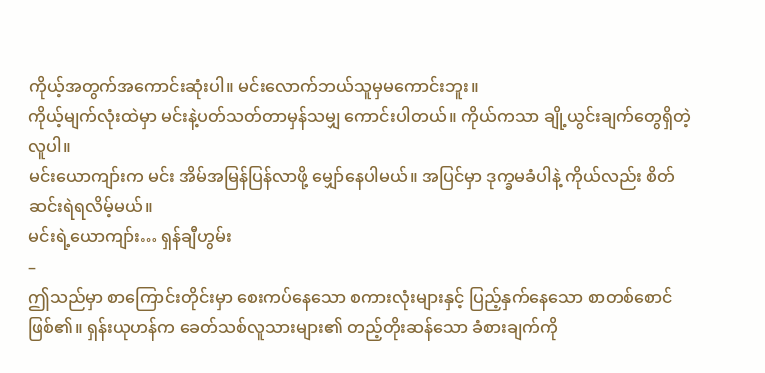ကိုယ့်အတွက်အကောင်းဆုံးပါ။ မင်းလောက်ဘယ်သူမှမကောင်းဘူး။
ကိုယ့်မျက်လုံးထဲမှာ မင်းနဲ့ပတ်သတ်တာမှန်သမျှ ကောင်းပါတယ်။ ကိုယ်ကသာ ချို့ယွင်းချက်တွေရှိတဲ့လူပါ။
မင်းယောကျာ်းက မင်း အိမ်အမြန်ပြန်လာဖို့ မျှော်နေပါမယ်။ အပြင်မှာ ဒုက္ခမခံပါနဲ့ ကိုယ်လည်း စိတ်ဆင်းရဲရလိမ့်မယ်။
မင်းရဲ့ယောကျာ်း… ရှန်ချီဟွမ်း
–
ဤသည်မှာ စာကြောင်းတိုင်းမှာ စေးကပ်နေသော စကားလုံးများနှင့် ပြည့်နှက်နေသော စာတစ်စောင်ဖြစ်၏။ ရှန်းယုဟန်က ခေတ်သစ်လူသားများ၏ တည့်တိုးဆန်သော ခံစားချက်ကို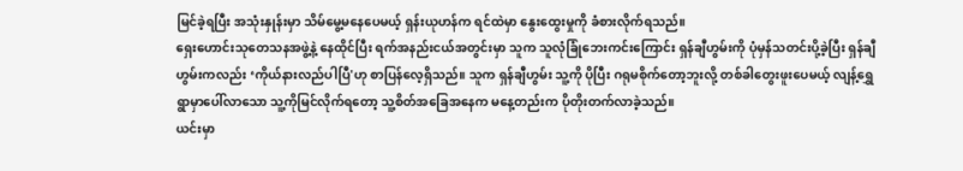မြင်ခဲ့ရပြီး အသုံးနှုန်းမှာ သိမ်မွေ့မနေပေမယ့် ရှန်းယုဟန်က ရင်ထဲမှာ နွေးထွေးမှုကို ခံစားလိုက်ရသည်။
ရှေးဟောင်းသုတေသနအဖွဲ့နဲ့ နေထိုင်ပြီး ရက်အနည်းငယ်အတွင်းမှာ သူက သူလုံခြုံဘေးကင်းကြောင်း ရှန်ချီဟွမ်းကို ပုံမှန်သတင်းပို့ခဲ့ပြီး ရှန်ချီဟွမ်းကလည်း ‘ကိုယ်နားလည်ပါပြီ'ဟု စာပြန်လေ့ရှိသည်။ သူက ရှန်ချီဟွမ်း သူ့ကို ပိုပြီး ဂရုမစိုက်တော့ဘူးလို့ တစ်ခါတွေးဖူးပေမယ့် လျန့်ရွှေရွာမှာပေါ်လာသော သူ့ကိုမြင်လိုက်ရတော့ သူ့စိတ်အခြေအနေက မနေ့တည်းက ပိုတိုးတက်လာခဲ့သည်။
ယင်းမှာ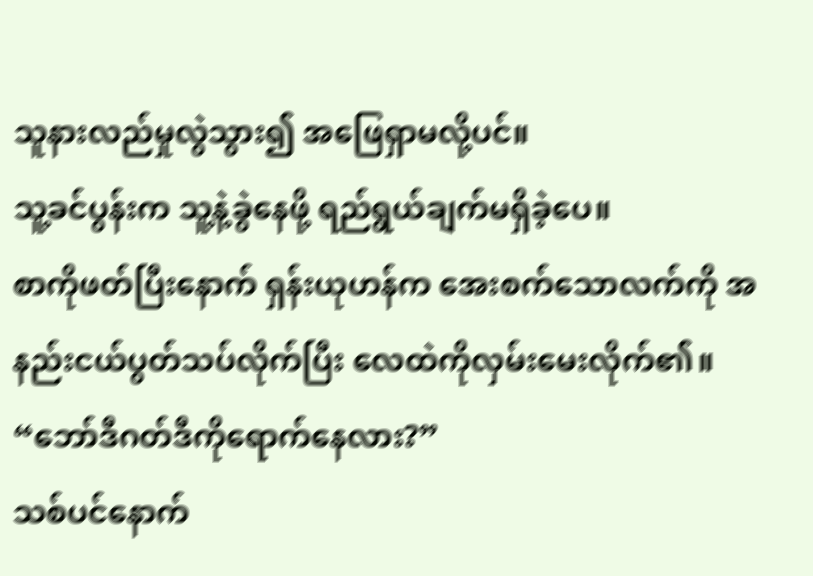သူနားလည်မှုလွဲသွား၍ အဖြေရှာမလို့ပင်။
သူ့ခင်ပွန်းက သူ့နဲ့ခွဲနေဖို့ ရည်ရွယ်ချက်မရှိခဲ့ပေ။
စာကိုဖတ်ပြီးနောက် ရှန်းယုဟန်က အေးစက်သောလက်ကို အနည်းငယ်ပွတ်သပ်လိုက်ပြီး လေထဲကိုလှမ်းမေးလိုက်၏။ “ဘော်ဒီဂတ်ဒီကိုရောက်နေလား?”
သစ်ပင်နောက်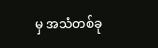မှ အသံတစ်ခု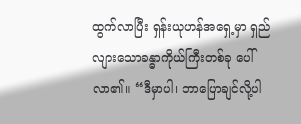ထွက်လာပြီး ရှန်းယုဟန်အရှေ့မှာ ရှည်လျားသောခန္ဓာကိုယ်ကြီးတစ်ခု ပေါ်လာ၏။ “ဒီမှာပါ၊ ဘာပြောချင်လို့ပါ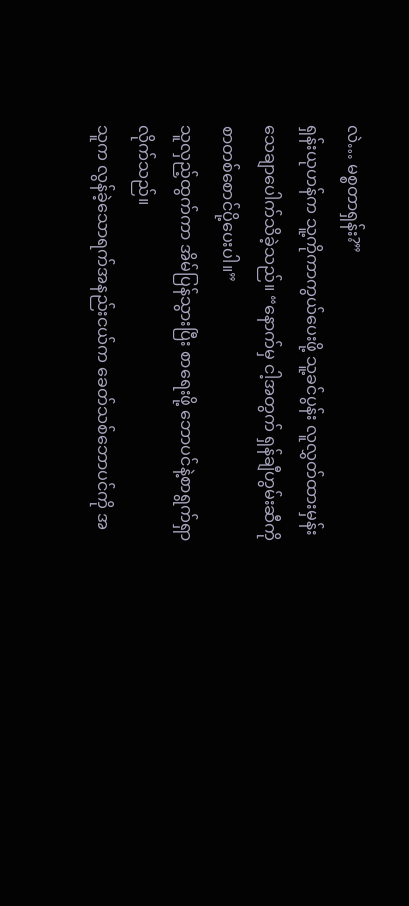လဲ… မစ္စတာရှန်း?”
ရှန်းယုဟန်က သူ့ကိုကာကွယ်ပေးဖို့ သူ့ခင်ပွန်း လူလွှတ်ထားမှန်း သေချာပေါက်သိခဲ့သည်။ “နောက်မှ ငါ့အတွက် ရှန်ချီဟွမ်းဆီကို စာတစ်စောင်ပို့ပေးပါ။”
သူလှည့်ထွက်ကာ အိမ်ပြန်သွားပြီး စာရေးဖို့ ဘောပင်နဲ့စာရွက်ရှာလိုက်သည်။
သူက လွန်ခဲ့သောရက်အနည်းငယ်က ခေတ်သစ်ဘောပင်ကို အ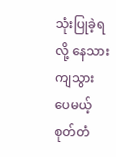သုံးပြုခဲ့ရလို့ နေသားကျသွားပေမယ့် စုတ်တံ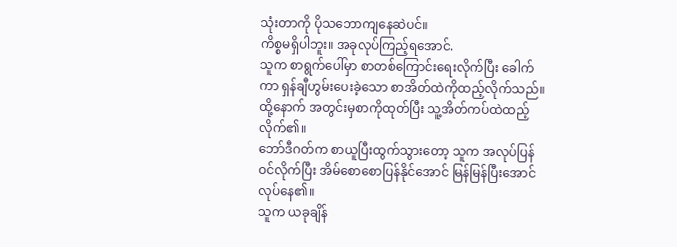သုံးတာကို ပိုသဘောကျနေဆဲပင်။
ကိစ္စမရှိပါဘူး။ အခုလုပ်ကြည့်ရအောင်.
သူက စာရွက်ပေါ်မှာ စာတစ်ကြောင်းရေးလိုက်ပြီး ခေါက်ကာ ရှန်ချီဟွမ်းပေးခဲ့သော စာအိတ်ထဲကိုထည့်လိုက်သည်။ ထို့နောက် အတွင်းမှစာကိုထုတ်ပြီး သူ့အိတ်ကပ်ထဲထည့်လိုက်၏။
ဘော်ဒီဂတ်က စာယူပြီးထွက်သွားတော့ သူက အလုပ်ပြန်ဝင်လိုက်ပြီး အိမ်စောစောပြန်နိုင်အောင် မြန်မြန်ပြီးအောင် လုပ်နေ၏။
သူက ယခုချိန်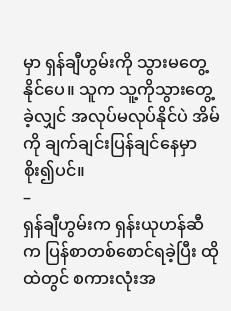မှာ ရှန်ချီဟွမ်းကို သွားမတွေ့နိုင်ပေ။ သူက သူ့ကိုသွားတွေ့ခဲ့လျှင် အလုပ်မလုပ်နိုင်ပဲ အိမ်ကို ချက်ချင်းပြန်ချင်နေမှာ စိုး၍ပင်။
–
ရှန်ချီဟွမ်းက ရှန်းယုဟန်ဆီက ပြန်စာတစ်စောင်ရခဲ့ပြီး ထိုထဲတွင် စကားလုံးအ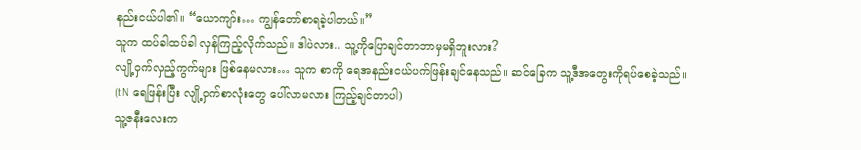နည်းငယ်ပါ၏။ “ယောကျာ်း… ကျွန်တော်စာရခဲ့ပါတယ်။”
သူက ထပ်ခါထပ်ခါ လှန်ကြည့်လိုက်သည်။ ဒါပဲလား.. သူ့ကိုပြောချင်တာဘာမှမရှိဘူးလား?
လျို့ဝှက်လှည့်ကွက်များ ဖြစ်နေမလား… သူက စာကို ရေအနည်းငယ်ပက်ဖြန်းချင်နေသည်။ ဆင်ခြေက သူ့ဒီအတွေးကိုရပ်စေခဲ့သည်။
(tN ရေဖြန်းပြီး လျို့ဝှက်စာလုံးတွေ ပေါ်လာမလား ကြည့်ချင်တာပါ)
သူ့ဇနီးလေးက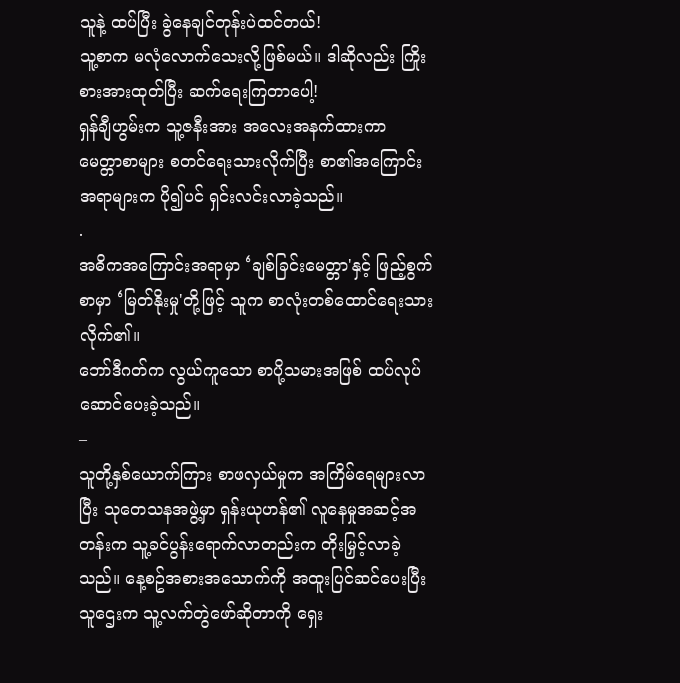သူနဲ့ ထပ်ပြီး ခွဲနေချင်တုန်းပဲထင်တယ်!
သူ့စာက မလုံလောက်သေးလို့ဖြစ်မယ်။ ဒါဆိုလည်း ကြိုးစားအားထုတ်ပြီး ဆက်ရေးကြတာပေါ့!
ရှန်ချီဟွမ်းက သူ့ဇနီးအား အလေးအနက်ထားကာ မေတ္တာစာများ စတင်ရေးသားလိုက်ပြီး စာ၏အကြောင်းအရာများက ပို၍ပင် ရှင်းလင်းလာခဲ့သည်။
.
အဓိကအကြောင်းအရာမှာ ‘ချစ်ခြင်းမေတ္တာ'နှင့် ဖြည့်စွက်စာမှာ ‘မြတ်နိုးမှု'တို့ဖြင့် သူက စာလုံးတစ်ထောင်ရေးသားလိုက်၏။
ဘော်ဒီဂတ်က လွယ်ကူသော စာပို့သမားအဖြစ် ထပ်လုပ်ဆောင်ပေးခဲ့သည်။
–
သူတို့နှစ်ယောက်ကြား စာဖလှယ်မှုက အကြိမ်ရေများလာပြီး သုတေသနအဖွဲ့မှာ ရှန်းယုဟန်၏ လူနေမှုအဆင့်အတန်းက သူ့ခင်ပွန်းရောက်လာတည်းက တိုးမြှင့်လာခဲ့သည်။ နေ့စဥ်အစားအသောက်ကို အထူးပြင်ဆင်ပေးပြီး သူဌေးက သူ့လက်တွဲဖော်ဆိုတာကို ရှေး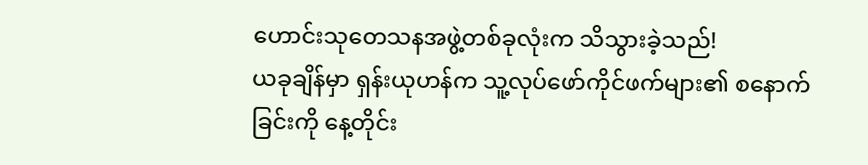ဟောင်းသုတေသနအဖွဲ့တစ်ခုလုံးက သိသွားခဲ့သည်!
ယခုချိန်မှာ ရှန်းယုဟန်က သူ့လုပ်ဖော်ကိုင်ဖက်များ၏ စနောက်ခြင်းကို နေ့တိုင်း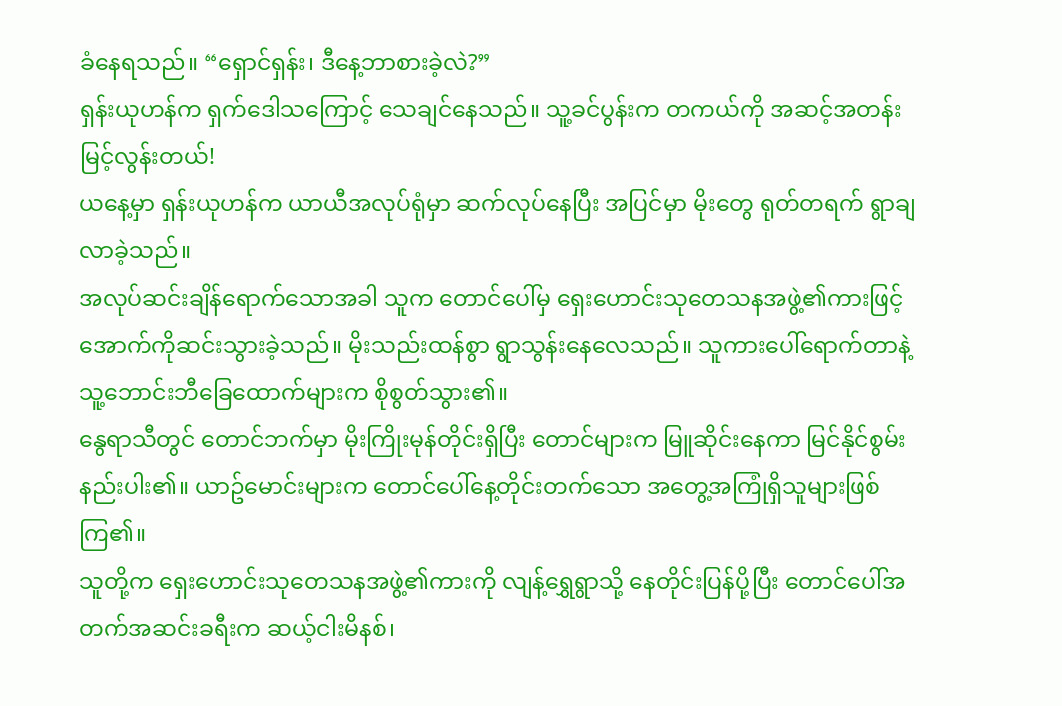ခံနေရသည်။ “ရှောင်ရှန်း၊ ဒီနေ့ဘာစားခဲ့လဲ?”
ရှန်းယုဟန်က ရှက်ဒေါသကြောင့် သေချင်နေသည်။ သူ့ခင်ပွန်းက တကယ်ကို အဆင့်အတန်းမြင့်လွန်းတယ်!
ယနေ့မှာ ရှန်းယုဟန်က ယာယီအလုပ်ရုံမှာ ဆက်လုပ်နေပြီး အပြင်မှာ မိုးတွေ ရုတ်တရက် ရွာချလာခဲ့သည်။
အလုပ်ဆင်းချိန်ရောက်သောအခါ သူက တောင်ပေါ်မှ ရှေးဟောင်းသုတေသနအဖွဲ့၏ကားဖြင့် အောက်ကိုဆင်းသွားခဲ့သည်။ မိုးသည်းထန်စွာ ရွာသွန်းနေလေသည်။ သူကားပေါ်ရောက်တာနဲ့ သူ့ဘောင်းဘီခြေထောက်များက စိုစွတ်သွား၏။
နွေရာသီတွင် တောင်ဘက်မှာ မိုးကြိုးမုန်တိုင်းရှိပြီး တောင်များက မြူဆိုင်းနေကာ မြင်နိုင်စွမ်းနည်းပါး၏။ ယာဥ်မောင်းများက တောင်ပေါ်နေ့တိုင်းတက်သော အတွေ့အကြုံရှိသူများဖြစ်ကြ၏။
သူတို့က ရှေးဟောင်းသုတေသနအဖွဲ့၏ကားကို လျန့်ရွှေရွာသို့ နေတိုင်းပြန်ပို့ပြီး တောင်ပေါ်အတက်အဆင်းခရီးက ဆယ့်ငါးမိနစ်၊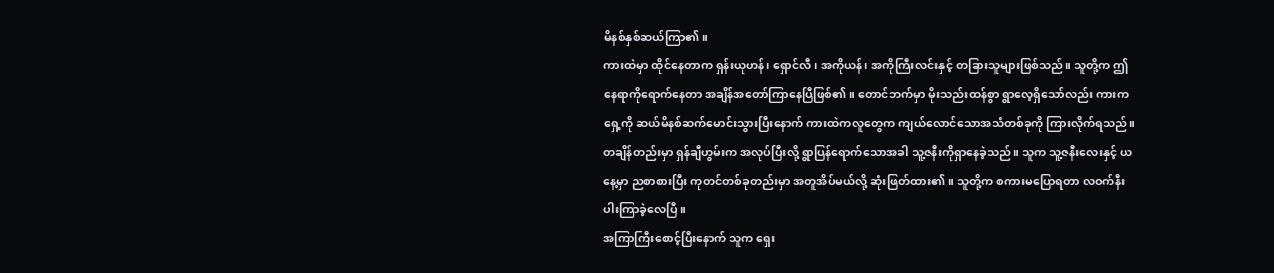မိနစ်နှစ်ဆယ်ကြာ၏။
ကားထဲမှာ ထိုင်နေတာက ရှန်းယုဟန်၊ ရှောင်လီ၊ အကိုယန်၊ အကိုကြီးလင်းနှင့် တခြားသူများဖြစ်သည်။ သူတို့က ဤနေရာကိုရောက်နေတာ အချိန်အတော်ကြာနေပြီဖြစ်၏။ တောင်ဘက်မှာ မိုးသည်းထန်စွာ ရွာလေ့ရှိသော်လည်း ကားက ရှေ့ကို ဆယ်မိနစ်ဆက်မောင်းသွားပြီးနောက် ကားထဲကလူတွေက ကျယ်လောင်သောအသံတစ်ခုကို ကြားလိုက်ရသည်။
တချိန်တည်းမှာ ရှန်ချီဟွမ်းက အလုပ်ပြီးလို့ ရွာပြန်ရောက်သောအခါ သူ့ဇနီးကိုရှာနေခဲ့သည်။ သူက သူ့ဇနီးလေးနှင့် ယနေ့မှာ ညစာစားပြီး ကုတင်တစ်ခုတည်းမှာ အတူအိပ်မယ်လို့ ဆုံးဖြတ်ထား၏။ သူတို့က စကားမပြောရတာ လဝက်နီးပါးကြာခဲ့လေပြီ။
အကြာကြီးစောင့်ပြီးနောက် သူက ရှေး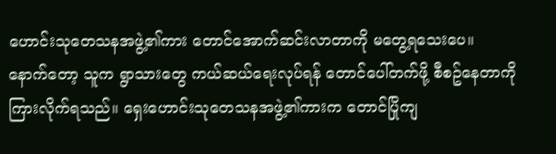ဟောင်းသုတေသနအဖွဲ့၏ကား တောင်အောက်ဆင်းလာတာကို မတွေ့ရသေးပေ။
နောက်တော့ သူက ရွာသားတွေ ကယ်ဆယ်ရေးလုပ်ရန် တောင်ပေါ်တက်ဖို့ စီစဥ်နေတာကို ကြားလိုက်ရသည်။ ရှေးဟောင်းသုတေသနအဖွဲ့၏ကားက တောင်ပြိုကျ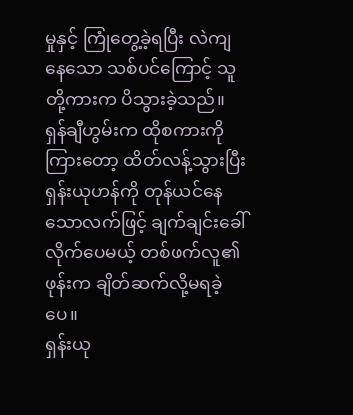မှုနှင့် ကြုံတွေ့ခဲ့ရပြီး လဲကျနေသော သစ်ပင်ကြောင့် သူတို့ကားက ပိသွားခဲ့သည်။
ရှန်ချီဟွမ်းက ထိုစကားကိုကြားတော့ ထိတ်လန့်သွားပြီး ရှန်းယုဟန်ကို တုန်ယင်နေသောလက်ဖြင့် ချက်ချင်းခေါ်လိုက်ပေမယ့် တစ်ဖက်လူ၏ဖုန်းက ချိတ်ဆက်လို့မရခဲ့ပေ။
ရှန်းယု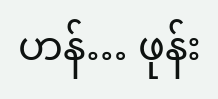ဟန်… ဖုန်း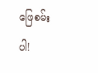ဖြေစမ်းပါ!